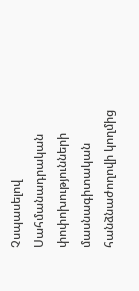Չսպասելով Սահմանադրական փոփոխությունների մասնագիտական հանձնաժողովի կողմից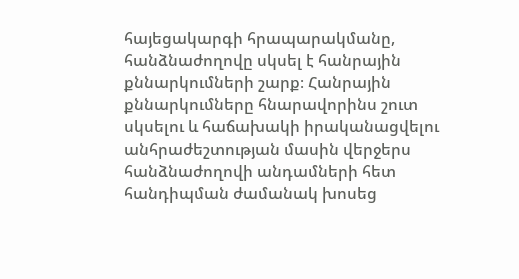հայեցակարգի հրապարակմանը, հանձնաժողովը սկսել է հանրային քննարկումների շարք։ Հանրային քննարկումները հնարավորինս շուտ սկսելու և հաճախակի իրականացվելու անհրաժեշտության մասին վերջերս հանձնաժողովի անդամների հետ հանդիպման ժամանակ խոսեց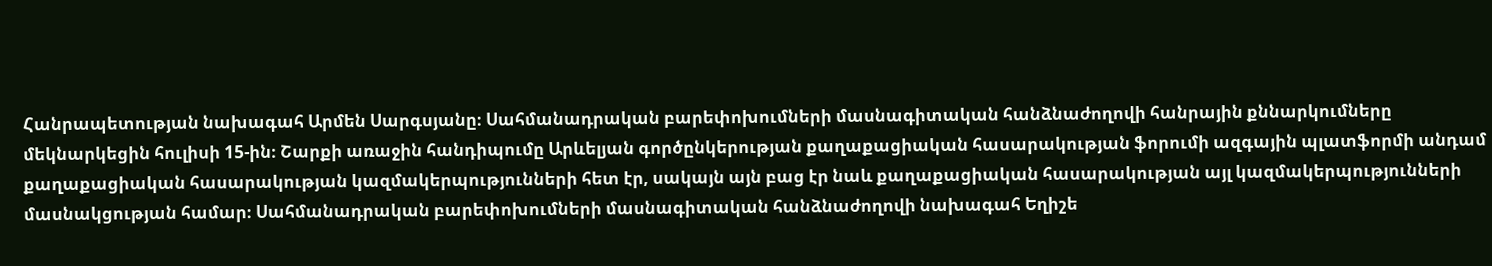Հանրապետության նախագահ Արմեն Սարգսյանը։ Սահմանադրական բարեփոխումների մասնագիտական հանձնաժողովի հանրային քննարկումները մեկնարկեցին հուլիսի 15-ին։ Շարքի առաջին հանդիպումը Արևելյան գործընկերության քաղաքացիական հասարակության ֆորումի ազգային պլատֆորմի անդամ քաղաքացիական հասարակության կազմակերպությունների հետ էր, սակայն այն բաց էր նաև քաղաքացիական հասարակության այլ կազմակերպությունների մասնակցության համար։ Սահմանադրական բարեփոխումների մասնագիտական հանձնաժողովի նախագահ Եղիշե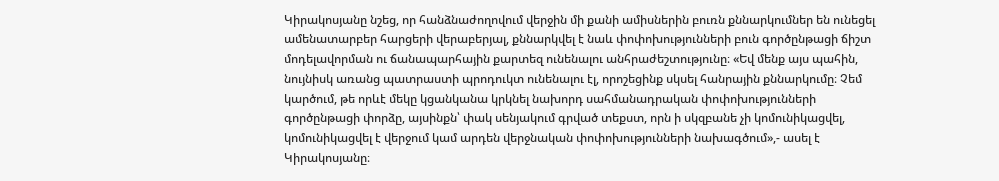Կիրակոսյանը նշեց, որ հանձնաժողովում վերջին մի քանի ամիսներին բուռն քննարկումներ են ունեցել ամենատարբեր հարցերի վերաբերյալ, քննարկվել է նաև փոփոխությունների բուն գործընթացի ճիշտ մոդելավորման ու ճանապարհային քարտեզ ունենալու անհրաժեշտությունը։ «Եվ մենք այս պահին, նույնիսկ առանց պատրաստի պրոդուկտ ունենալու էլ, որոշեցինք սկսել հանրային քննարկումը։ Չեմ կարծում, թե որևէ մեկը կցանկանա կրկնել նախորդ սահմանադրական փոփոխությունների գործընթացի փորձը, այսինքն՝ փակ սենյակում գրված տեքստ, որն ի սկզբանե չի կոմունիկացվել, կոմունիկացվել է վերջում կամ արդեն վերջնական փոփոխությունների նախագծում»,- ասել է Կիրակոսյանը։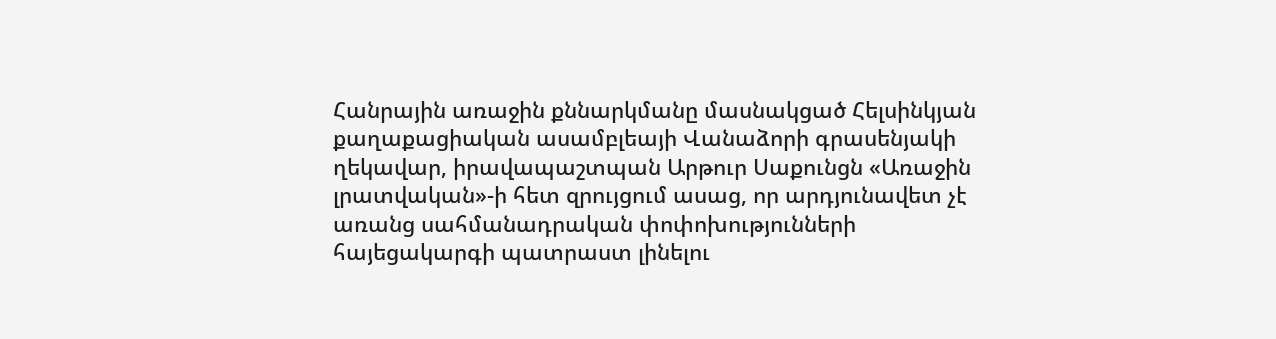Հանրային առաջին քննարկմանը մասնակցած Հելսինկյան քաղաքացիական ասամբլեայի Վանաձորի գրասենյակի ղեկավար, իրավապաշտպան Արթուր Սաքունցն «Առաջին լրատվական»-ի հետ զրույցում ասաց, որ արդյունավետ չէ առանց սահմանադրական փոփոխությունների հայեցակարգի պատրաստ լինելու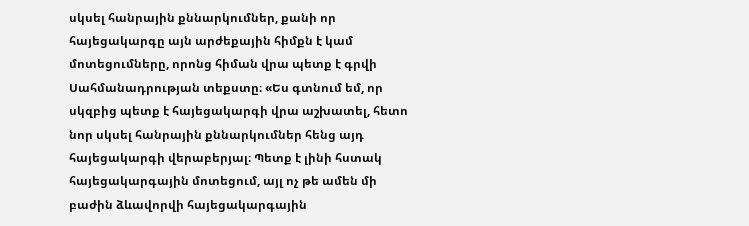սկսել հանրային քննարկումներ, քանի որ հայեցակարգը այն արժեքային հիմքն է կամ մոտեցումները, որոնց հիման վրա պետք է գրվի Սահմանադրության տեքստը։ «Ես գտնում եմ, որ սկզբից պետք է հայեցակարգի վրա աշխատել, հետո նոր սկսել հանրային քննարկումներ հենց այդ հայեցակարգի վերաբերյալ։ Պետք է լինի հստակ հայեցակարգային մոտեցում, այլ ոչ թե ամեն մի բաժին ձևավորվի հայեցակարգային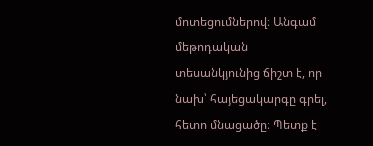մոտեցումներով։ Անգամ մեթոդական տեսանկյունից ճիշտ է, որ նախ՝ հայեցակարգը գրել, հետո մնացածը։ Պետք է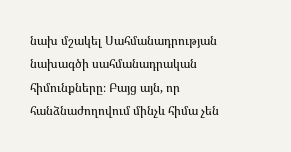նախ մշակել Սահմանադրության նախագծի սահմանադրական հիմունքները։ Բայց այն, որ հանձնաժողովում մինչև հիմա չեն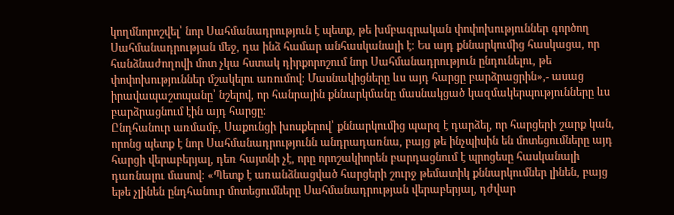կողմնորոշվել՝ նոր Սահմանադրություն է պետք, թե խմբագրական փոփոխություններ գործող Սահմանադրության մեջ, դա ինձ համար անհասկանալի է։ Ես այդ քննարկումից հասկացա, որ հանձնաժողովի մոտ չկա հստակ դիրքորոշում նոր Սահմանադրություն ընդունելու, թե փոփոխություններ մշակելու առումով։ Մասնակիցները ևս այդ հարցը բարձրացրին»,- ասաց իրավապաշտպանը՝ նշելով, որ հանրային քննարկմանը մասնակցած կազմակերպությունները ևս բարձրացնում էին այդ հարցը։
Ընդհանուր առմամբ, Սաքունցի խոսքերով՝ քննարկումից պարզ է դարձել, որ հարցերի շարք կան, որոնց պետք է նոր Սահմանադրությունն անդրադառնա, բայց թե ինչպիսին են մոտեցումները այդ հարցի վերաբերյալ, դեռ հայտնի չէ, որը որոշակիորեն բարդացնում է պրոցեսը հասկանալի դառնալու մասով։ «Պետք է առանձնացված հարցերի շուրջ թեմատիկ քննարկումներ լինեն, բայց եթե չլինեն ընդհանուր մոտեցումները Սահմանադրության վերաբերյալ, դժվար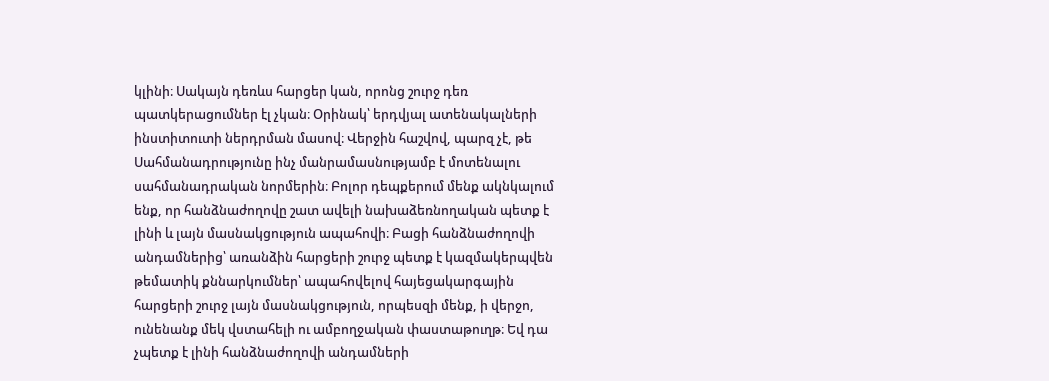կլինի։ Սակայն դեռևս հարցեր կան, որոնց շուրջ դեռ պատկերացումներ էլ չկան։ Օրինակ՝ երդվյալ ատենակալների ինստիտուտի ներդրման մասով։ Վերջին հաշվով, պարզ չէ, թե Սահմանադրությունը ինչ մանրամասնությամբ է մոտենալու սահմանադրական նորմերին։ Բոլոր դեպքերում մենք ակնկալում ենք, որ հանձնաժողովը շատ ավելի նախաձեռնողական պետք է լինի և լայն մասնակցություն ապահովի։ Բացի հանձնաժողովի անդամներից՝ առանձին հարցերի շուրջ պետք է կազմակերպվեն թեմատիկ քննարկումներ՝ ապահովելով հայեցակարգային հարցերի շուրջ լայն մասնակցություն, որպեսզի մենք, ի վերջո, ունենանք մեկ վստահելի ու ամբողջական փաստաթուղթ։ Եվ դա չպետք է լինի հանձնաժողովի անդամների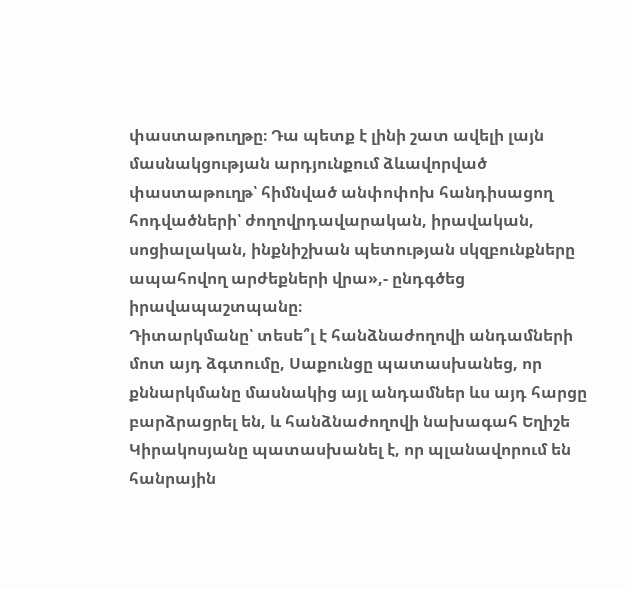փաստաթուղթը։ Դա պետք է լինի շատ ավելի լայն մասնակցության արդյունքում ձևավորված փաստաթուղթ՝ հիմնված անփոփոխ հանդիսացող հոդվածների՝ ժողովրդավարական, իրավական, սոցիալական, ինքնիշխան պետության սկզբունքները ապահովող արժեքների վրա»,- ընդգծեց իրավապաշտպանը։
Դիտարկմանը՝ տեսե՞լ է հանձնաժողովի անդամների մոտ այդ ձգտումը, Սաքունցը պատասխանեց, որ քննարկմանը մասնակից այլ անդամներ ևս այդ հարցը բարձրացրել են, և հանձնաժողովի նախագահ Եղիշե Կիրակոսյանը պատասխանել է, որ պլանավորում են հանրային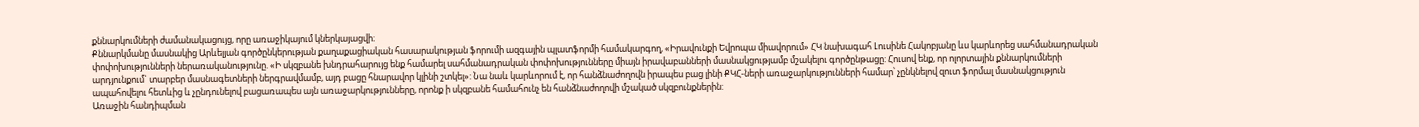քննարկումների ժամանակացույց, որը առաջիկայում կներկայացվի։
Քննարկմանը մասնակից Արևելյան գործընկերության քաղաքացիական հասարակության ֆորումի ազգային պլատֆորմի համակարգող, «Իրավունքի Եվրոպա միավորում» ՀԿ նախագահ Լուսինե Հակոբյանը ևս կարևորեց սահմանադրական փոփոխությունների ներառականությունը. «Ի սկզբանե խնդրահարույց ենք համարել սահմանադրական փոփոխությունները միայն իրավաբանների մասնակցությամբ մշակելու գործընթացը: Հուսով ենք, որ ոլորտային քննարկումների արդյունքում` տարբեր մասնագետների ներգրավմամբ, այդ բացը հնարավոր կլինի շտկել»: Նա նաև կարևորում է, որ հանձնաժողովն իրապես բաց լինի ՔԿՀ-ների առաջարկությունների համար՝ չընկնելով զուտ ֆորմալ մասնակցություն ապահովելու հետևից և չընդունելով բացառապես այն առաջարկությունները, որոնք ի սկզբանե համահունչ են հանձնաժողովի մշակած սկզբունքներին:
Առաջին հանդիպման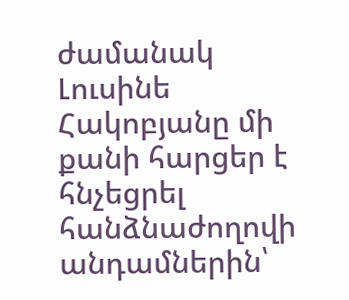ժամանակ Լուսինե Հակոբյանը մի քանի հարցեր է հնչեցրել հանձնաժողովի անդամներին՝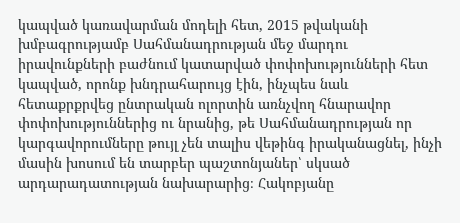կապված կառավարման մոդելի հետ, 2015 թվականի խմբագրությամբ Սահմանադրության մեջ մարդու իրավունքների բաժնում կատարված փոփոխությունների հետ կապված, որոնք խնդրահարույց էին, ինչպես նաև հետաքրքրվեց ընտրական ոլորտին առնչվող հնարավոր փոփոխություններից ու նրանից, թե Սահմանադրության որ կարգավորումները թույլ չեն տալիս վեթինգ իրականացնել, ինչի մասին խոսում են տարբեր պաշտոնյաներ՝ սկսած արդարադատության նախարարից։ Հակոբյանը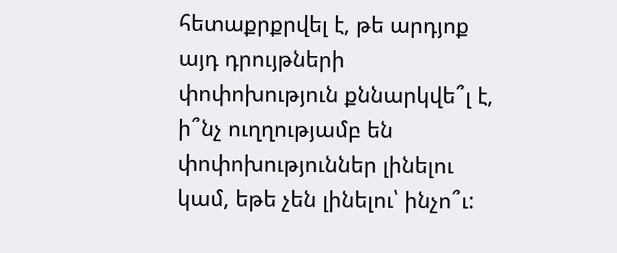հետաքրքրվել է, թե արդյոք այդ դրույթների փոփոխություն քննարկվե՞լ է, ի՞նչ ուղղությամբ են փոփոխություններ լինելու կամ, եթե չեն լինելու՝ ինչո՞ւ: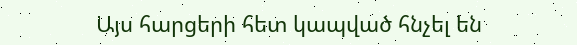Այս հարցերի հետ կապված հնչել են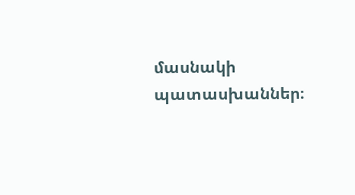մասնակի պատասխաններ։